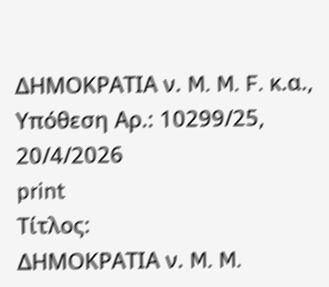ΔΗΜΟΚΡΑΤΙΑ ν. M. M. F. κ.α., Υπόθεση Αρ.: 10299/25, 20/4/2026
print
Τίτλος:
ΔΗΜΟΚΡΑΤΙΑ ν. M. M.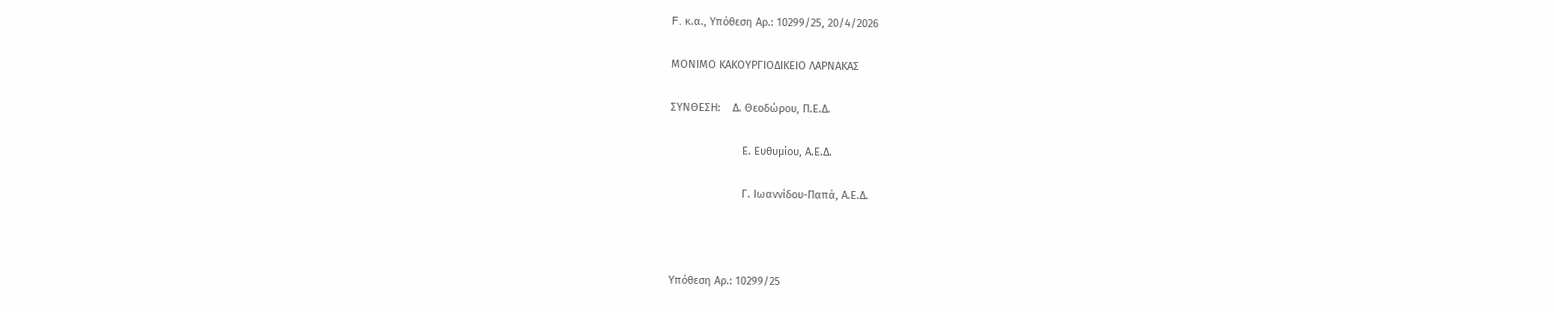F. κ.α., Υπόθεση Αρ.: 10299/25, 20/4/2026

ΜΟΝΙΜΟ ΚΑΚΟΥΡΓΙΟΔΙΚΕΙΟ ΛΑΡΝΑΚΑΣ

ΣΥΝΘΕΣΗ:    Δ. Θεοδώρου, Π.Ε.Δ.

                        Ε. Ευθυμίου, Α.Ε.Δ.

                        Γ. Ιωαννίδου-Παπά, Α.Ε.Δ.



Υπόθεση Αρ.: 10299/25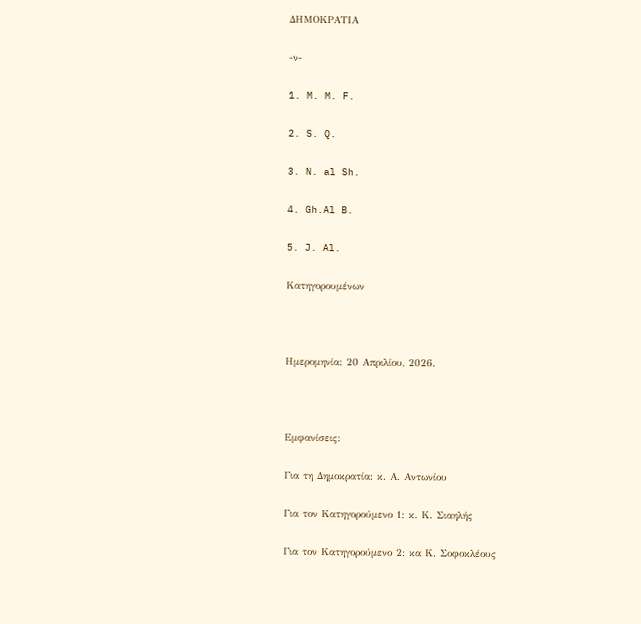ΔΗΜΟΚΡΑΤΙΑ

-ν-

1. M. M. F.

2. S. Q.

3. N. al Sh.

4. Gh.Al B.

5. J. Al.

Κατηγορουμένων



Ημερομηνία: 20 Απριλίου, 2026.



Εμφανίσεις:

Για τη Δημοκρατία: κ. Α. Αντωνίου

Για τον Κατηγορούμενο 1: κ. Κ. Σιαηλής

Για τον Κατηγορούμενο 2: κα Κ. Σοφοκλέους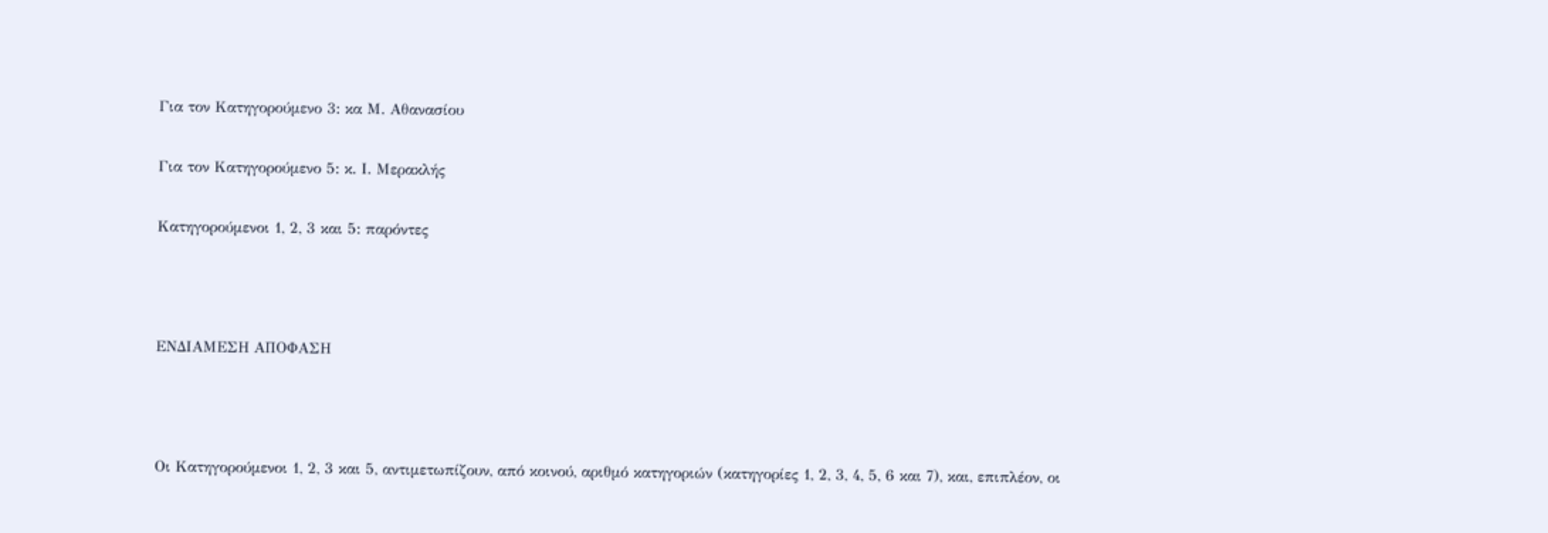Για τον Κατηγορούμενο 3: κα Μ. Αθανασίου

Για τον Κατηγορούμενο 5: κ. Ι. Μερακλής

Κατηγορούμενοι 1, 2, 3 και 5: παρόντες



ΕΝΔΙΑΜΕΣΗ ΑΠΟΦΑΣΗ



Οι Κατηγορούμενοι 1, 2, 3 και 5, αντιμετωπίζουν, από κοινού, αριθμό κατηγοριών (κατηγορίες 1, 2, 3, 4, 5, 6 και 7), και, επιπλέον, οι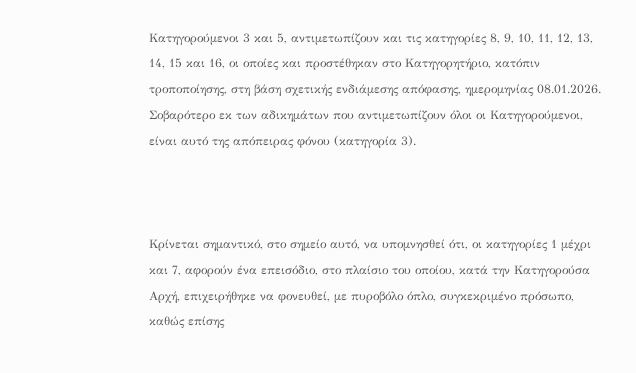Κατηγορούμενοι 3 και 5, αντιμετωπίζουν και τις κατηγορίες 8, 9, 10, 11, 12, 13, 14, 15 και 16, οι οποίες και προστέθηκαν στο Κατηγορητήριο, κατόπιν τροποποίησης, στη βάση σχετικής ενδιάμεσης απόφασης, ημερομηνίας 08.01.2026. Σοβαρότερο εκ των αδικημάτων που αντιμετωπίζουν όλοι οι Κατηγορούμενοι, είναι αυτό της απόπειρας φόνου (κατηγορία 3).



Κρίνεται σημαντικό, στο σημείο αυτό, να υπομνησθεί ότι, οι κατηγορίες 1 μέχρι και 7, αφορούν ένα επεισόδιο, στο πλαίσιο του οποίου, κατά την Κατηγορούσα Αρχή, επιχειρήθηκε να φονευθεί, με πυροβόλο όπλο, συγκεκριμένο πρόσωπο, καθώς επίσης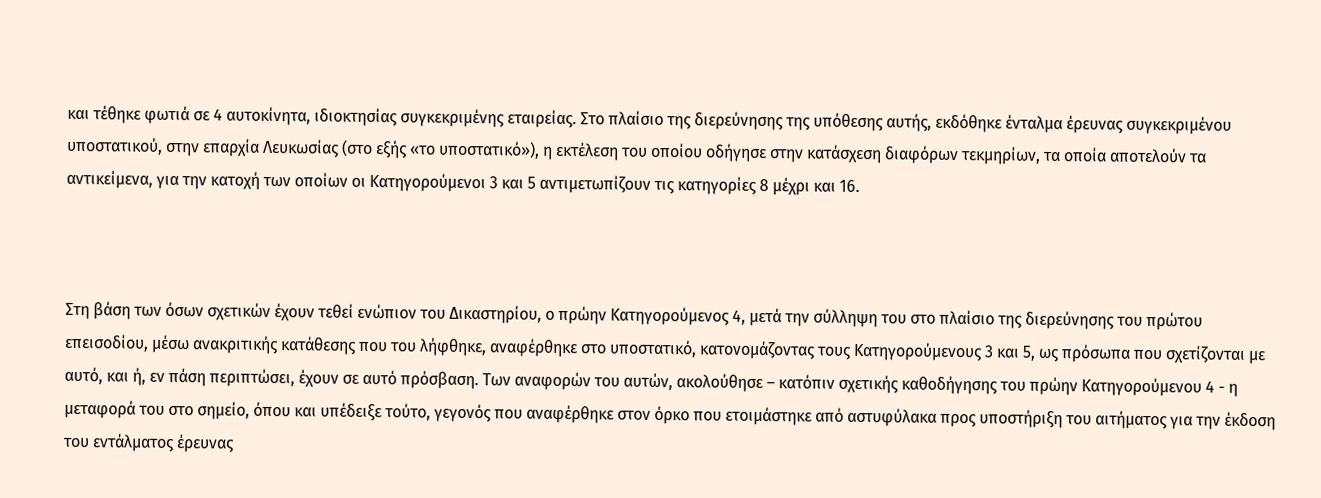και τέθηκε φωτιά σε 4 αυτοκίνητα, ιδιοκτησίας συγκεκριμένης εταιρείας. Στο πλαίσιο της διερεύνησης της υπόθεσης αυτής, εκδόθηκε ένταλμα έρευνας συγκεκριμένου υποστατικού, στην επαρχία Λευκωσίας (στο εξής «το υποστατικό»), η εκτέλεση του οποίου οδήγησε στην κατάσχεση διαφόρων τεκμηρίων, τα οποία αποτελούν τα αντικείμενα, για την κατοχή των οποίων οι Κατηγορούμενοι 3 και 5 αντιμετωπίζουν τις κατηγορίες 8 μέχρι και 16.



Στη βάση των όσων σχετικών έχουν τεθεί ενώπιον του Δικαστηρίου, ο πρώην Κατηγορούμενος 4, μετά την σύλληψη του στο πλαίσιο της διερεύνησης του πρώτου επεισοδίου, μέσω ανακριτικής κατάθεσης που του λήφθηκε, αναφέρθηκε στο υποστατικό, κατονομάζοντας τους Κατηγορούμενους 3 και 5, ως πρόσωπα που σχετίζονται με αυτό, και ή, εν πάση περιπτώσει, έχουν σε αυτό πρόσβαση. Των αναφορών του αυτών, ακολούθησε – κατόπιν σχετικής καθοδήγησης του πρώην Κατηγορούμενου 4 - η μεταφορά του στο σημείο, όπου και υπέδειξε τούτο, γεγονός που αναφέρθηκε στον όρκο που ετοιμάστηκε από αστυφύλακα προς υποστήριξη του αιτήματος για την έκδοση του εντάλματος έρευνας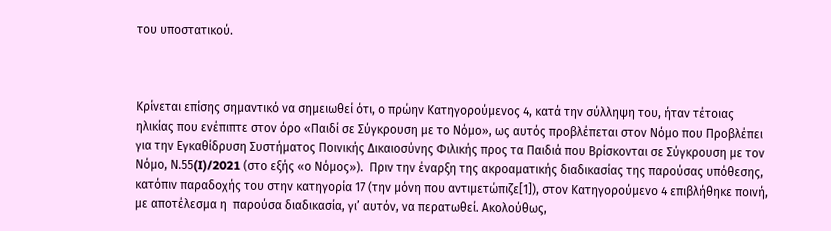του υποστατικού.



Κρίνεται επίσης σημαντικό να σημειωθεί ότι, ο πρώην Κατηγορούμενος 4, κατά την σύλληψη του, ήταν τέτοιας ηλικίας που ενέπιπτε στον όρο «Παιδί σε Σύγκρουση με το Νόμο», ως αυτός προβλέπεται στον Νόμο που Προβλέπει για την Εγκαθίδρυση Συστήματος Ποινικής Δικαιοσύνης Φιλικής προς τα Παιδιά που Βρίσκονται σε Σύγκρουση με τον Νόμο, Ν.55(I)/2021 (στο εξής «ο Νόμος»).  Πριν την έναρξη της ακροαματικής διαδικασίας της παρούσας υπόθεσης, κατόπιν παραδοχής του στην κατηγορία 17 (την μόνη που αντιμετώπιζε[1]), στον Κατηγορούμενο 4 επιβλήθηκε ποινή, με αποτέλεσμα η  παρούσα διαδικασία, γι’ αυτόν, να περατωθεί. Ακολούθως,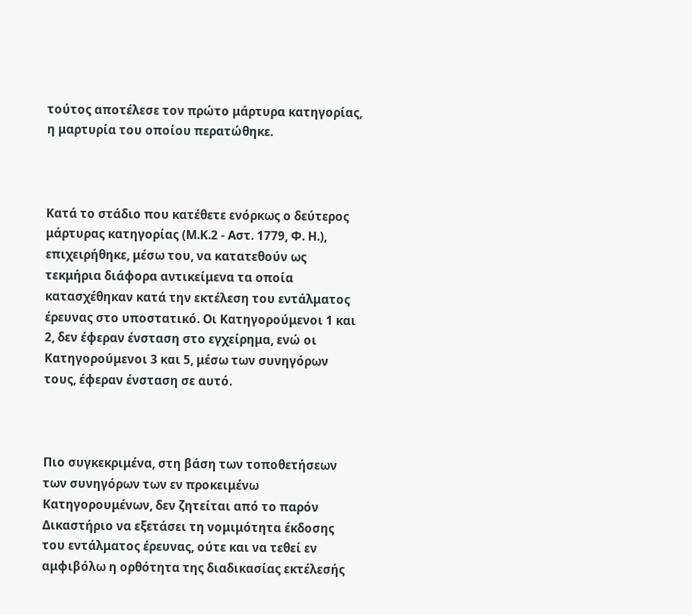τούτος αποτέλεσε τον πρώτο μάρτυρα κατηγορίας, η μαρτυρία του οποίου περατώθηκε.



Κατά το στάδιο που κατέθετε ενόρκως ο δεύτερος μάρτυρας κατηγορίας (Μ.Κ.2 - Αστ. 1779, Φ. Η.), επιχειρήθηκε, μέσω του, να κατατεθούν ως τεκμήρια διάφορα αντικείμενα τα οποία κατασχέθηκαν κατά την εκτέλεση του εντάλματος έρευνας στο υποστατικό. Οι Κατηγορούμενοι 1 και 2, δεν έφεραν ένσταση στο εγχείρημα, ενώ οι Κατηγορούμενοι 3 και 5, μέσω των συνηγόρων τους, έφεραν ένσταση σε αυτό.



Πιο συγκεκριμένα, στη βάση των τοποθετήσεων των συνηγόρων των εν προκειμένω Κατηγορουμένων, δεν ζητείται από το παρόν Δικαστήριο να εξετάσει τη νομιμότητα έκδοσης του εντάλματος έρευνας, ούτε και να τεθεί εν αμφιβόλω η ορθότητα της διαδικασίας εκτέλεσής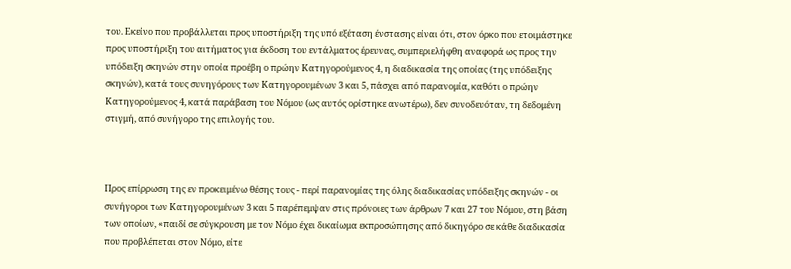του. Εκείνο που προβάλλεται προς υποστήριξη της υπό εξέταση ένστασης είναι ότι, στον όρκο που ετοιμάστηκε προς υποστήριξη του αιτήματος για έκδοση του εντάλματος έρευνας, συμπεριελήφθη αναφορά ως προς την υπόδειξη σκηνών στην οποία προέβη ο πρώην Κατηγορούμενος 4, η διαδικασία της οποίας (της υπόδειξης σκηνών), κατά τους συνηγόρους των Κατηγορουμένων 3 και 5, πάσχει από παρανομία, καθότι ο πρώην Κατηγορούμενος 4, κατά παράβαση του Νόμου (ως αυτός ορίστηκε ανωτέρω), δεν συνοδευόταν, τη δεδομένη στιγμή, από συνήγορο της επιλογής του.



Προς επίρρωση της εν προκειμένω θέσης τους - περί παρανομίας της όλης διαδικασίας υπόδειξης σκηνών - οι συνήγοροι των Κατηγορουμένων 3 και 5 παρέπεμψαν στις πρόνοιες των άρθρων 7 και 27 του Νόμου, στη βάση των οποίων, «παιδί σε σύγκρουση με τον Νόμο έχει δικαίωμα εκπροσώπησης από δικηγόρο σε κάθε διαδικασία που προβλέπεται στον Νόμο, είτε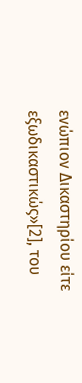ενώπιον Δικαστηρίου είτε εξωδικαστικώς»[2], του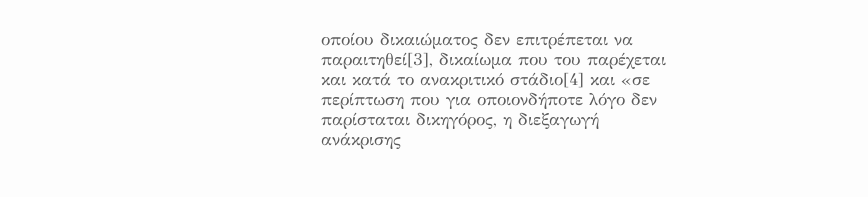οποίου δικαιώματος δεν επιτρέπεται να παραιτηθεί[3], δικαίωμα που του παρέχεται και κατά το ανακριτικό στάδιο[4] και «σε περίπτωση που για οποιονδήποτε λόγο δεν παρίσταται δικηγόρος, η διεξαγωγή ανάκρισης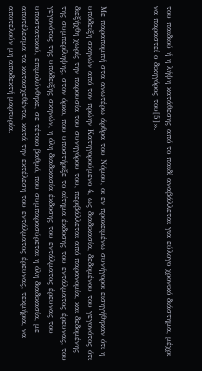του παιδιού ή η λήψη κατάθεσης από το παιδί αναβάλλεται για εύλογο χρονικό διάστημα, μέχρι να παραστεί ο δικηγόρος του[5]».



Με παραπομπή στα ανωτέρω άρθρα του Νόμου, οι εν προκειμένω συνήγοροι εισηγήθηκαν ότι η υπόδειξη σκηνών από τον πρώην Κατηγορούμενο 4, ως διαδικασία, δεδομένου του γεγονότος ότι διεξήχθη χωρίς την παρουσία του συνηγόρου του, περιβάλλεται από παρανομία, και δεδομένης της συμπερίληψης, στον όρκο, που υποστήριξε το αίτημα έκδοσης του εντάλματος έρευνας, του γεγονότος της υπόδειξης σκηνών, η όλη διαδικασία έκδοσης του εντάλματος έρευνας του υποστατικού, επιμολύνθηκε, σε τέτοιο βαθμό, που συμπαρασύρεται η όλη διαδικασία, με αποτέλεσμα τα κατασχεθέντα, κατά την εκτέλεση του εντάλματος έρευνας, τεκμήρια, να αποτελούν μη αποδεκτή μαρτυρία.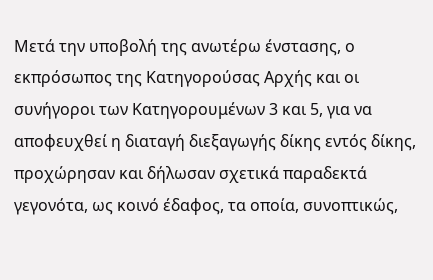Μετά την υποβολή της ανωτέρω ένστασης, ο εκπρόσωπος της Κατηγορούσας Αρχής και οι συνήγοροι των Κατηγορουμένων 3 και 5, για να αποφευχθεί η διαταγή διεξαγωγής δίκης εντός δίκης, προχώρησαν και δήλωσαν σχετικά παραδεκτά γεγονότα, ως κοινό έδαφος, τα οποία, συνοπτικώς,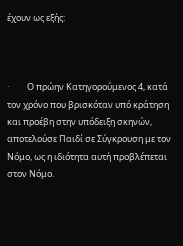έχουν ως εξής:



·         Ο πρώην Κατηγορούμενος 4, κατά τον χρόνο που βρισκόταν υπό κράτηση και προέβη στην υπόδειξη σκηνών, αποτελούσε Παιδί σε Σύγκρουση με τον Νόμο, ως η ιδιότητα αυτή προβλέπεται στον Νόμο.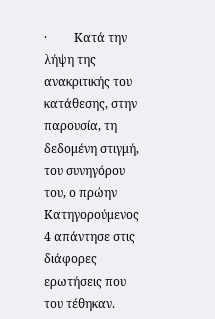·         Κατά την λήψη της ανακριτικής του κατάθεσης, στην παρουσία, τη δεδομένη στιγμή, του συνηγόρου του, ο πρώην Κατηγορούμενος 4 απάντησε στις διάφορες ερωτήσεις που του τέθηκαν.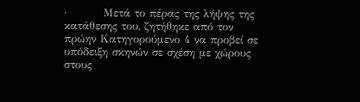·         Μετά το πέρας της λήψης της κατάθεσης του, ζητήθηκε από τον πρώην Κατηγορούμενο 4 να προβεί σε υπόδειξη σκηνών σε σχέση με χώρους στους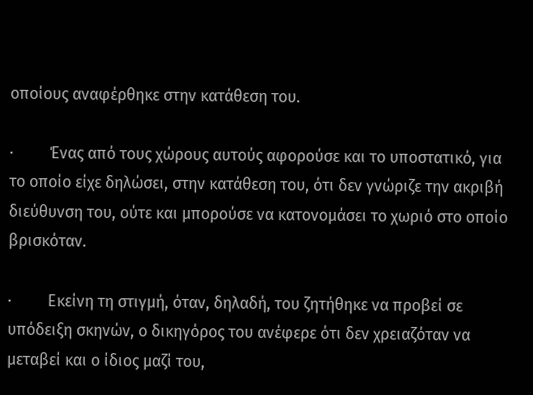οποίους αναφέρθηκε στην κατάθεση του.

·         Ένας από τους χώρους αυτούς αφορούσε και το υποστατικό, για το οποίο είχε δηλώσει, στην κατάθεση του, ότι δεν γνώριζε την ακριβή διεύθυνση του, ούτε και μπορούσε να κατονομάσει το χωριό στο οποίο βρισκόταν.

·         Εκείνη τη στιγμή, όταν, δηλαδή, του ζητήθηκε να προβεί σε υπόδειξη σκηνών, ο δικηγόρος του ανέφερε ότι δεν χρειαζόταν να μεταβεί και ο ίδιος μαζί του,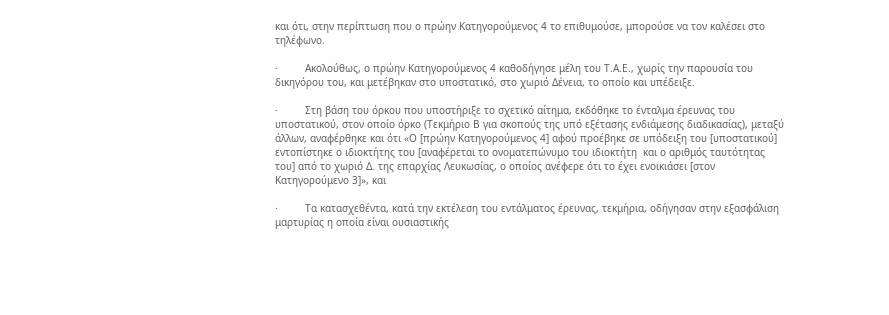και ότι, στην περίπτωση που ο πρώην Κατηγορούμενος 4 το επιθυμούσε, μπορούσε να τον καλέσει στο τηλέφωνο.

·         Ακολούθως, ο πρώην Κατηγορούμενος 4 καθοδήγησε μέλη του Τ.Α.Ε., χωρίς την παρουσία του δικηγόρου του, και μετέβηκαν στο υποστατικό, στο χωριό Δένεια, το οποίο και υπέδειξε.

·         Στη βάση του όρκου που υποστήριξε το σχετικό αίτημα, εκδόθηκε το ένταλμα έρευνας του υποστατικού, στον οποίο όρκο (Τεκμήριο Β για σκοπούς της υπό εξέτασης ενδιάμεσης διαδικασίας), μεταξύ άλλων, αναφέρθηκε και ότι «Ο [πρώην Κατηγορούμενος 4] αφού προέβηκε σε υπόδειξη του [υποστατικού] εντοπίστηκε ο ιδιοκτήτης του [αναφέρεται το ονοματεπώνυμο του ιδιοκτήτη  και ο αριθμός ταυτότητας του] από το χωριό Δ. της επαρχίας Λευκωσίας, ο οποίος ανέφερε ότι το έχει ενοικιάσει [στον Κατηγορούμενο 3]», και

·         Τα κατασχεθέντα, κατά την εκτέλεση του εντάλματος έρευνας, τεκμήρια, οδήγησαν στην εξασφάλιση μαρτυρίας η οποία είναι ουσιαστικής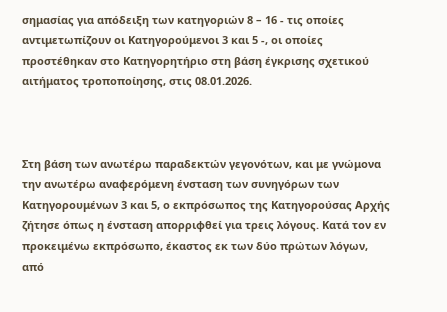σημασίας για απόδειξη των κατηγοριών 8 – 16 - τις οποίες αντιμετωπίζουν οι Κατηγορούμενοι 3 και 5 -, οι οποίες προστέθηκαν στο Κατηγορητήριο στη βάση έγκρισης σχετικού αιτήματος τροποποίησης, στις 08.01.2026.



Στη βάση των ανωτέρω παραδεκτών γεγονότων, και με γνώμονα την ανωτέρω αναφερόμενη ένσταση των συνηγόρων των Κατηγορουμένων 3 και 5, ο εκπρόσωπος της Κατηγορούσας Αρχής ζήτησε όπως η ένσταση απορριφθεί για τρεις λόγους. Κατά τον εν προκειμένω εκπρόσωπο, έκαστος εκ των δύο πρώτων λόγων, από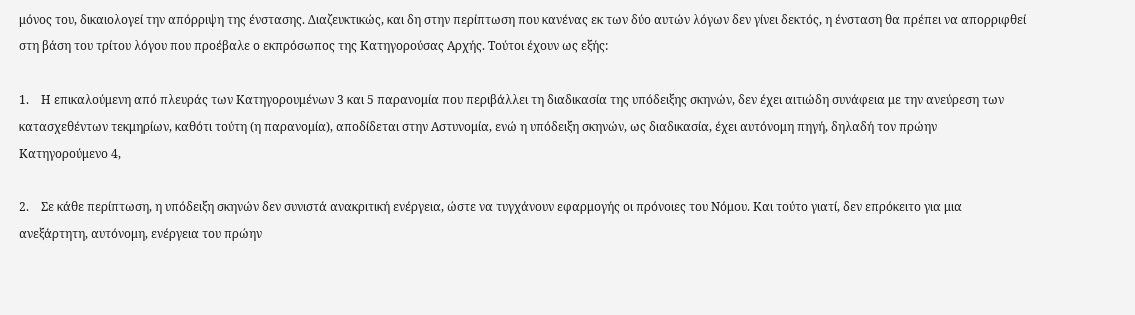μόνος του, δικαιολογεί την απόρριψη της ένστασης. Διαζευκτικώς, και δη στην περίπτωση που κανένας εκ των δύο αυτών λόγων δεν γίνει δεκτός, η ένσταση θα πρέπει να απορριφθεί στη βάση του τρίτου λόγου που προέβαλε ο εκπρόσωπος της Κατηγορούσας Αρχής. Τούτοι έχουν ως εξής:

1.    Η επικαλούμενη από πλευράς των Κατηγορουμένων 3 και 5 παρανομία που περιβάλλει τη διαδικασία της υπόδειξης σκηνών, δεν έχει αιτιώδη συνάφεια με την ανεύρεση των κατασχεθέντων τεκμηρίων, καθότι τούτη (η παρανομία), αποδίδεται στην Αστυνομία, ενώ η υπόδειξη σκηνών, ως διαδικασία, έχει αυτόνομη πηγή, δηλαδή τον πρώην Κατηγορούμενο 4,

2.    Σε κάθε περίπτωση, η υπόδειξη σκηνών δεν συνιστά ανακριτική ενέργεια, ώστε να τυγχάνουν εφαρμογής οι πρόνοιες του Νόμου. Και τούτο γιατί, δεν επρόκειτο για μια ανεξάρτητη, αυτόνομη, ενέργεια του πρώην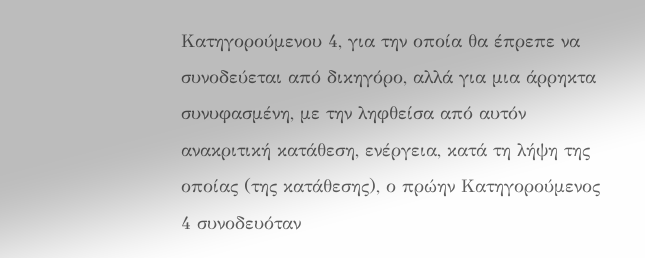Κατηγορούμενου 4, για την οποία θα έπρεπε να συνοδεύεται από δικηγόρο, αλλά για μια άρρηκτα συνυφασμένη, με την ληφθείσα από αυτόν ανακριτική κατάθεση, ενέργεια, κατά τη λήψη της οποίας (της κατάθεσης), ο πρώην Κατηγορούμενος 4 συνοδευόταν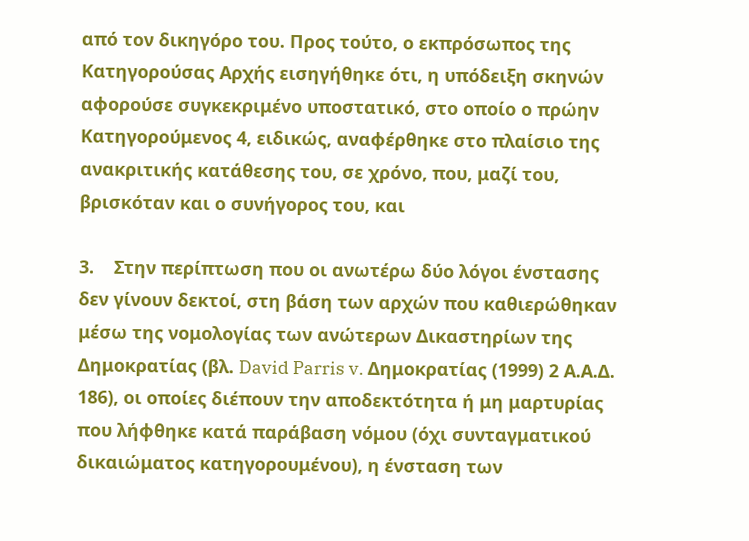από τον δικηγόρο του. Προς τούτο, ο εκπρόσωπος της Κατηγορούσας Αρχής εισηγήθηκε ότι, η υπόδειξη σκηνών αφορούσε συγκεκριμένο υποστατικό, στο οποίο ο πρώην Κατηγορούμενος 4, ειδικώς, αναφέρθηκε στο πλαίσιο της ανακριτικής κατάθεσης του, σε χρόνο, που, μαζί του, βρισκόταν και ο συνήγορος του, και

3.    Στην περίπτωση που οι ανωτέρω δύο λόγοι ένστασης δεν γίνουν δεκτοί, στη βάση των αρχών που καθιερώθηκαν μέσω της νομολογίας των ανώτερων Δικαστηρίων της Δημοκρατίας (βλ. David Parris v. Δημοκρατίας (1999) 2 Α.Α.Δ. 186), οι οποίες διέπουν την αποδεκτότητα ή μη μαρτυρίας που λήφθηκε κατά παράβαση νόμου (όχι συνταγματικού δικαιώματος κατηγορουμένου), η ένσταση των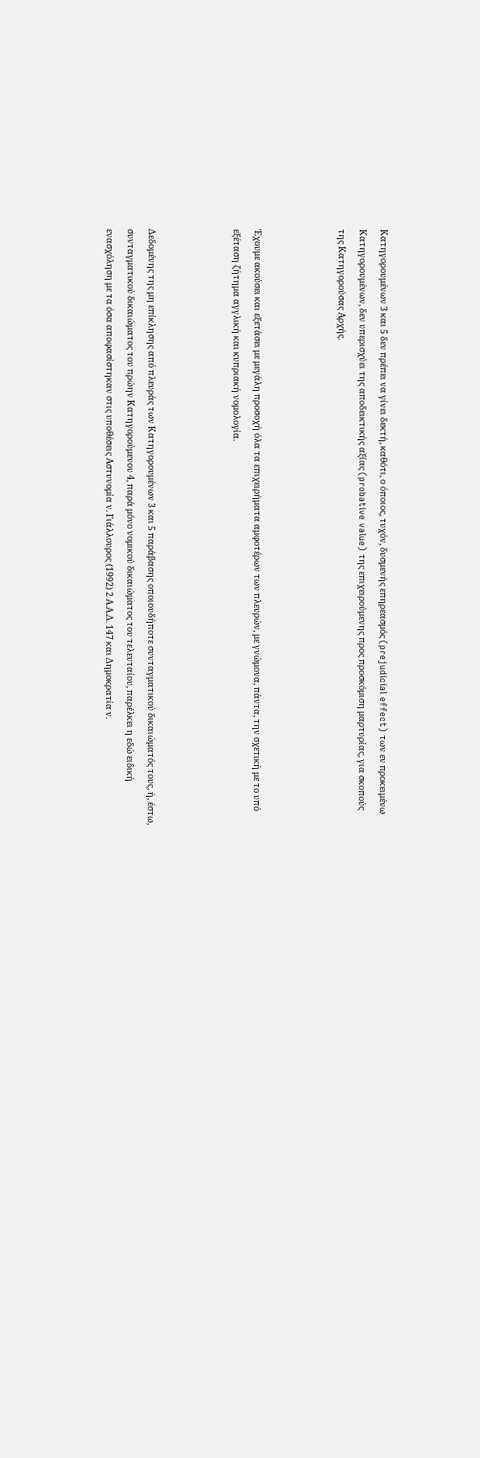Κατηγορουμένων 3 και 5 δεν πρέπει να γίνει δεκτή, καθότι, ο όποιος, τυχόν, δυσμενής επηρεασμός (prejudicial effect) των εν προκειμένω Κατηγορουμένων, δεν υπερισχύει της αποδεικτικής αξίας (probative value) της επιχειρούμενης προς προσκόμιση μαρτυρίας, για σκοπούς της Κατηγορούσας Αρχής.



Έχουμε ακούσει και εξετάσει με μεγάλη προσοχή όλα τα επιχειρήματα αμφοτέρων των πλευρών, με γνώμονα, πάντα, την σχετική με το υπό εξέταση ζήτημα αγγλική και κυπριακή νομολογία.



Δεδομένης της μη επίκλησης από πλευράς των Κατηγορουμένων 3 και 5 παράβασης οποιουδήποτε συνταγματικού δικαιώματός τους, ή, έστω, συνταγματικού δικαιώματος του πρώην Κατηγορούμενου 4, παρά μόνο νομικού δικαιώματος του τελευταίου, παρέλκει η εδώ ειδική ενασχόληση με τα όσα αποφασίστηκαν στις υποθέσεις Αστυνομία ν. Γιάλλουρος (1992) 2 Α.Α.Δ. 147 και Δημοκρατία ν.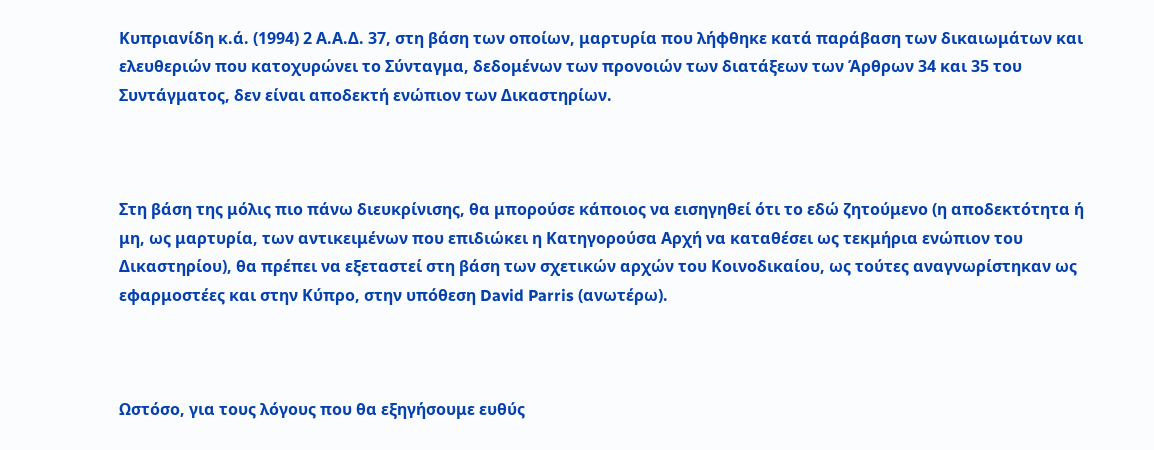Κυπριανίδη κ.ά. (1994) 2 Α.Α.Δ. 37, στη βάση των οποίων, μαρτυρία που λήφθηκε κατά παράβαση των δικαιωμάτων και ελευθεριών που κατοχυρώνει το Σύνταγμα, δεδομένων των προνοιών των διατάξεων των Άρθρων 34 και 35 του Συντάγματος, δεν είναι αποδεκτή ενώπιον των Δικαστηρίων.



Στη βάση της μόλις πιο πάνω διευκρίνισης, θα μπορούσε κάποιος να εισηγηθεί ότι το εδώ ζητούμενο (η αποδεκτότητα ή μη, ως μαρτυρία, των αντικειμένων που επιδιώκει η Κατηγορούσα Αρχή να καταθέσει ως τεκμήρια ενώπιον του Δικαστηρίου), θα πρέπει να εξεταστεί στη βάση των σχετικών αρχών του Κοινοδικαίου, ως τούτες αναγνωρίστηκαν ως εφαρμοστέες και στην Κύπρο, στην υπόθεση David Parris (ανωτέρω).



Ωστόσο, για τους λόγους που θα εξηγήσουμε ευθύς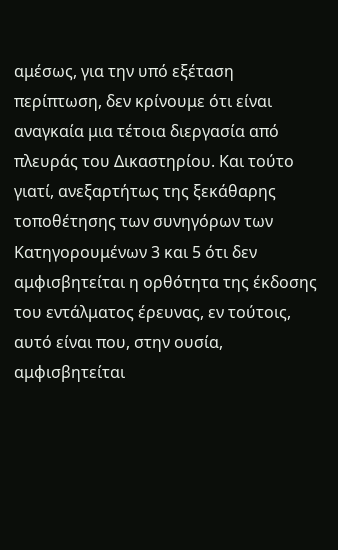αμέσως, για την υπό εξέταση περίπτωση, δεν κρίνουμε ότι είναι αναγκαία μια τέτοια διεργασία από πλευράς του Δικαστηρίου. Και τούτο γιατί, ανεξαρτήτως της ξεκάθαρης τοποθέτησης των συνηγόρων των Κατηγορουμένων 3 και 5 ότι δεν αμφισβητείται η ορθότητα της έκδοσης του εντάλματος έρευνας, εν τούτοις, αυτό είναι που, στην ουσία, αμφισβητείται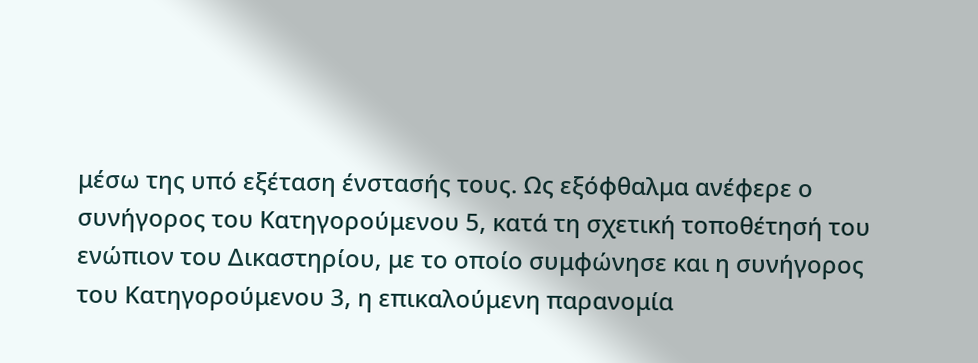μέσω της υπό εξέταση ένστασής τους. Ως εξόφθαλμα ανέφερε ο συνήγορος του Κατηγορούμενου 5, κατά τη σχετική τοποθέτησή του ενώπιον του Δικαστηρίου, με το οποίο συμφώνησε και η συνήγορος του Κατηγορούμενου 3, η επικαλούμενη παρανομία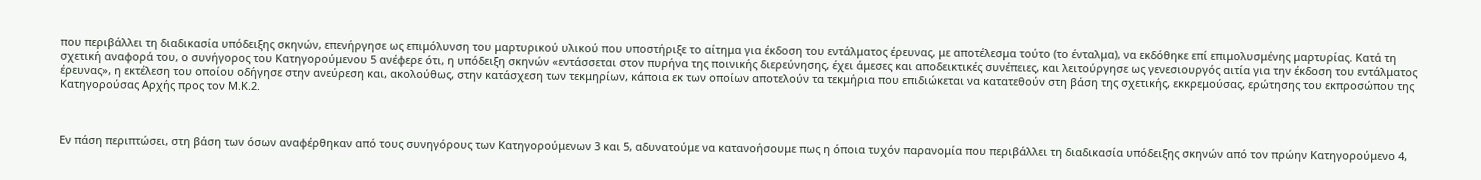που περιβάλλει τη διαδικασία υπόδειξης σκηνών, επενήργησε ως επιμόλυνση του μαρτυρικού υλικού που υποστήριξε το αίτημα για έκδοση του εντάλματος έρευνας, με αποτέλεσμα τούτο (το ένταλμα), να εκδόθηκε επί επιμολυσμένης μαρτυρίας. Κατά τη σχετική αναφορά του, ο συνήγορος του Κατηγορούμενου 5 ανέφερε ότι, η υπόδειξη σκηνών «εντάσσεται στον πυρήνα της ποινικής διερεύνησης, έχει άμεσες και αποδεικτικές συνέπειες, και λειτούργησε ως γενεσιουργός αιτία για την έκδοση του εντάλματος έρευνας», η εκτέλεση του οποίου οδήγησε στην ανεύρεση και, ακολούθως, στην κατάσχεση των τεκμηρίων, κάποια εκ των οποίων αποτελούν τα τεκμήρια που επιδιώκεται να κατατεθούν στη βάση της σχετικής, εκκρεμούσας, ερώτησης του εκπροσώπου της Κατηγορούσας Αρχής προς τον Μ.Κ.2.



Εν πάση περιπτώσει, στη βάση των όσων αναφέρθηκαν από τους συνηγόρους των Κατηγορούμενων 3 και 5, αδυνατούμε να κατανοήσουμε πως η όποια τυχόν παρανομία που περιβάλλει τη διαδικασία υπόδειξης σκηνών από τον πρώην Κατηγορούμενο 4,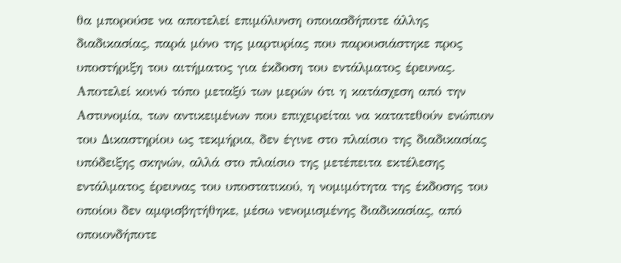θα μπορούσε να αποτελεί επιμόλυνση οποιασδήποτε άλλης διαδικασίας, παρά μόνο της μαρτυρίας που παρουσιάστηκε προς υποστήριξη του αιτήματος για έκδοση του εντάλματος έρευνας. Αποτελεί κοινό τόπο μεταξύ των μερών ότι η κατάσχεση από την Αστυνομία, των αντικειμένων που επιχειρείται να κατατεθούν ενώπιον του Δικαστηρίου ως τεκμήρια, δεν έγινε στο πλαίσιο της διαδικασίας υπόδειξης σκηνών, αλλά στο πλαίσιο της μετέπειτα εκτέλεσης εντάλματος έρευνας του υποστατικού, η νομιμότητα της έκδοσης του οποίου δεν αμφισβητήθηκε, μέσω νενομισμένης διαδικασίας, από οποιονδήποτε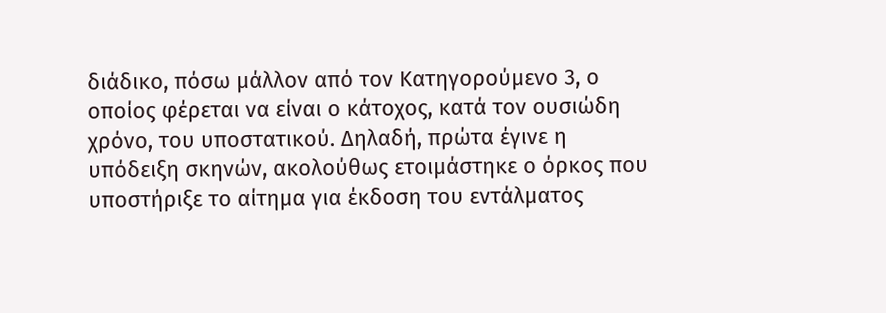διάδικο, πόσω μάλλον από τον Κατηγορούμενο 3, ο οποίος φέρεται να είναι ο κάτοχος, κατά τον ουσιώδη χρόνο, του υποστατικού. Δηλαδή, πρώτα έγινε η υπόδειξη σκηνών, ακολούθως ετοιμάστηκε ο όρκος που υποστήριξε το αίτημα για έκδοση του εντάλματος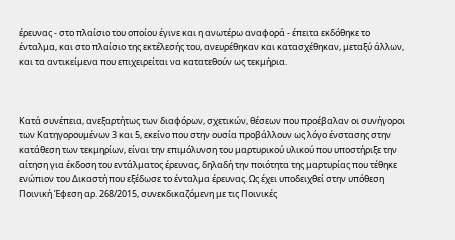έρευνας - στο πλαίσιο του οποίου έγινε και η ανωτέρω αναφορά - έπειτα εκδόθηκε το ένταλμα, και στο πλαίσιο της εκτέλεσής του, ανευρέθηκαν και κατασχέθηκαν, μεταξύ άλλων, και τα αντικείμενα που επιχειρείται να κατατεθούν ως τεκμήρια.



Κατά συνέπεια, ανεξαρτήτως των διαφόρων, σχετικών, θέσεων που προέβαλαν οι συνήγοροι των Κατηγορουμένων 3 και 5, εκείνο που στην ουσία προβάλλουν ως λόγο ένστασης στην κατάθεση των τεκμηρίων, είναι την επιμόλυνση του μαρτυρικού υλικού που υποστήριξε την αίτηση για έκδοση του εντάλματος έρευνας, δηλαδή την ποιότητα της μαρτυρίας που τέθηκε ενώπιον του Δικαστή που εξέδωσε το ένταλμα έρευνας. Ως έχει υποδειχθεί στην υπόθεση Ποινική Έφεση αρ. 268/2015, συνεκδικαζόμενη με τις Ποινικές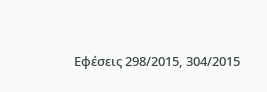Εφέσεις 298/2015, 304/2015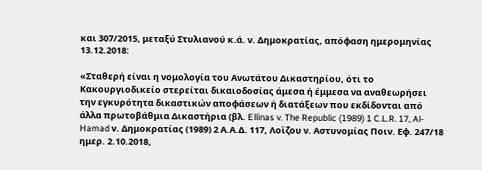και 307/2015, μεταξύ Στυλιανού κ.ά. ν. Δημοκρατίας, απόφαση ημερομηνίας 13.12.2018:

«Σταθερή είναι η νομολογία του Ανωτάτου Δικαστηρίου, ότι το Κακουργιοδικείο στερείται δικαιοδοσίας άμεσα ή έμμεσα να αναθεωρήσει την εγκυρότητα δικαστικών αποφάσεων ή διατάξεων που εκδίδονται από άλλα πρωτοβάθμια Δικαστήρια (βλ. Ellinas v. The Republic (1989) 1 C.L.R. 17, Al-Hamad ν. Δημοκρατίας (1989) 2 Α.Α.Δ. 117, Λοϊζου ν. Αστυνομίας Ποιν. Εφ. 247/18 ημερ. 2.10.2018,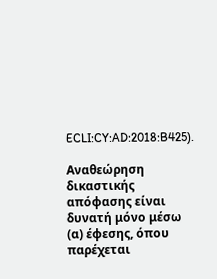ECLI:CY:AD:2018:B425).

Αναθεώρηση δικαστικής απόφασης είναι δυνατή μόνο μέσω (α) έφεσης, όπου παρέχεται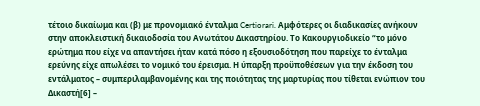τέτοιο δικαίωμα και (β) με προνομιακό ένταλμα Certiorari. Αμφότερες οι διαδικασίες ανήκουν στην αποκλειστική δικαιοδοσία του Ανωτάτου Δικαστηρίου. Το Κακουργιοδικείο “το μόνο ερώτημα που είχε να απαντήσει ήταν κατά πόσο η εξουσιοδότηση που παρείχε το ένταλμα ερεύνης είχε απωλέσει το νομικό του έρεισμα. Η ύπαρξη προϋποθέσεων για την έκδοση του εντάλματος – συμπεριλαμβανομένης και της ποιότητας της μαρτυρίας που τίθεται ενώπιον του Δικαστή[6] –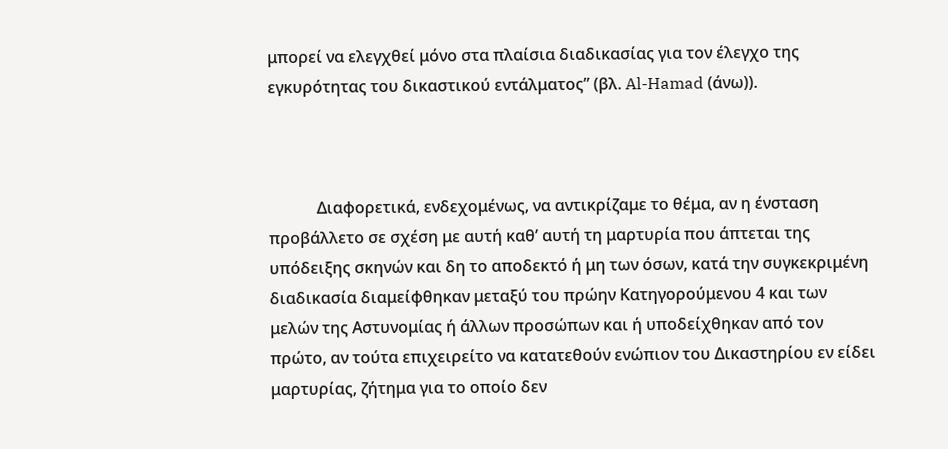μπορεί να ελεγχθεί μόνο στα πλαίσια διαδικασίας για τον έλεγχο της εγκυρότητας του δικαστικού εντάλματος” (βλ. Al-Hamad (άνω)).



            Διαφορετικά, ενδεχομένως, να αντικρίζαμε το θέμα, αν η ένσταση προβάλλετο σε σχέση με αυτή καθ’ αυτή τη μαρτυρία που άπτεται της υπόδειξης σκηνών και δη το αποδεκτό ή μη των όσων, κατά την συγκεκριμένη διαδικασία διαμείφθηκαν μεταξύ του πρώην Κατηγορούμενου 4 και των μελών της Αστυνομίας ή άλλων προσώπων και ή υποδείχθηκαν από τον πρώτο, αν τούτα επιχειρείτο να κατατεθούν ενώπιον του Δικαστηρίου εν είδει μαρτυρίας, ζήτημα για το οποίο δεν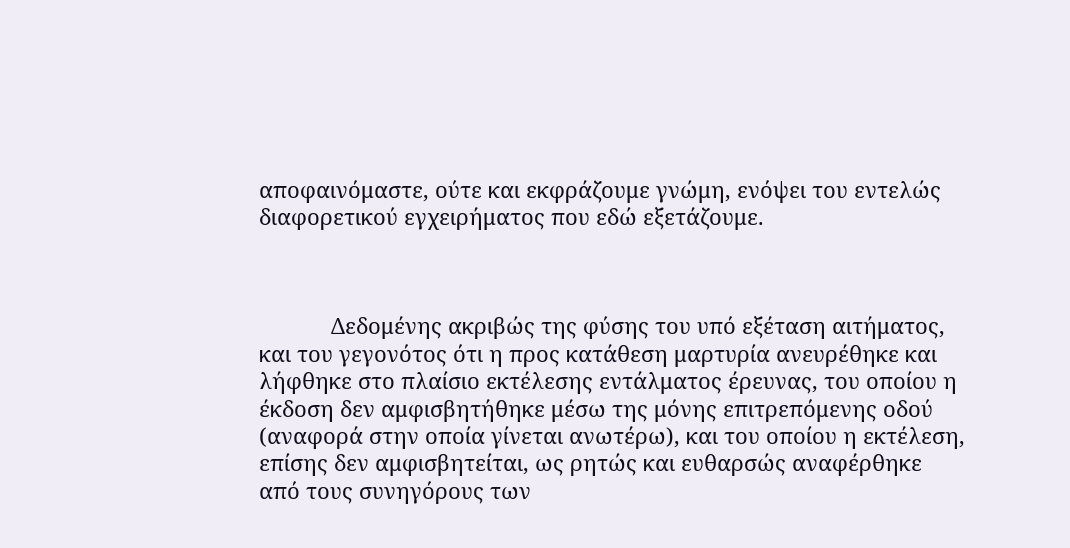αποφαινόμαστε, ούτε και εκφράζουμε γνώμη, ενόψει του εντελώς διαφορετικού εγχειρήματος που εδώ εξετάζουμε.



            Δεδομένης ακριβώς της φύσης του υπό εξέταση αιτήματος, και του γεγονότος ότι η προς κατάθεση μαρτυρία ανευρέθηκε και λήφθηκε στο πλαίσιο εκτέλεσης εντάλματος έρευνας, του οποίου η έκδοση δεν αμφισβητήθηκε μέσω της μόνης επιτρεπόμενης οδού (αναφορά στην οποία γίνεται ανωτέρω), και του οποίου η εκτέλεση, επίσης δεν αμφισβητείται, ως ρητώς και ευθαρσώς αναφέρθηκε από τους συνηγόρους των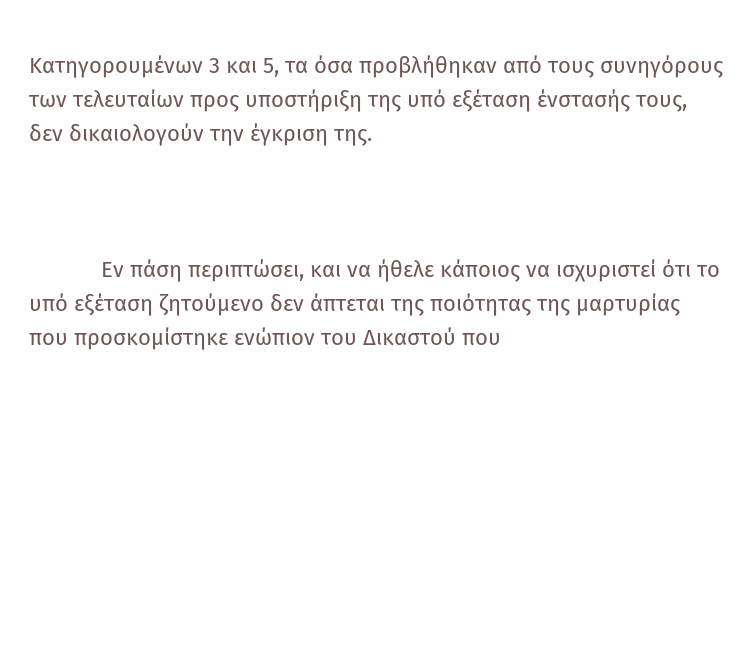Κατηγορουμένων 3 και 5, τα όσα προβλήθηκαν από τους συνηγόρους των τελευταίων προς υποστήριξη της υπό εξέταση ένστασής τους, δεν δικαιολογούν την έγκριση της.



            Εν πάση περιπτώσει, και να ήθελε κάποιος να ισχυριστεί ότι το υπό εξέταση ζητούμενο δεν άπτεται της ποιότητας της μαρτυρίας που προσκομίστηκε ενώπιον του Δικαστού που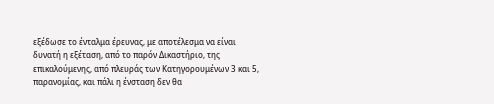εξέδωσε το ένταλμα έρευνας, με αποτέλεσμα να είναι δυνατή η εξέταση, από το παρόν Δικαστήριο, της επικαλούμενης, από πλευράς των Κατηγορουμένων 3 και 5, παρανομίας, και πάλι η ένσταση δεν θα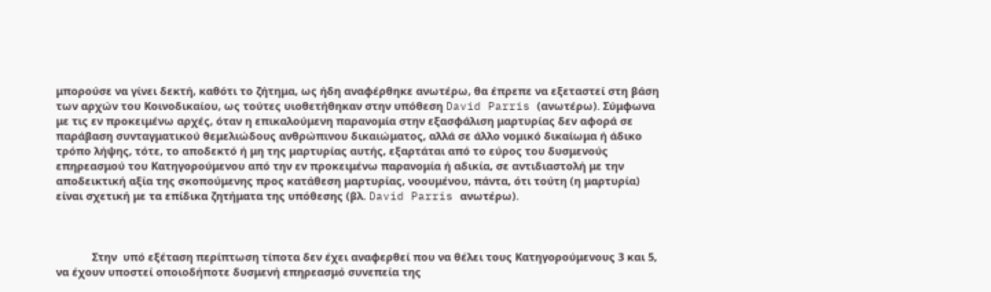μπορούσε να γίνει δεκτή, καθότι το ζήτημα, ως ήδη αναφέρθηκε ανωτέρω, θα έπρεπε να εξεταστεί στη βάση των αρχών του Κοινοδικαίου, ως τούτες υιοθετήθηκαν στην υπόθεση David Parris (ανωτέρω). Σύμφωνα με τις εν προκειμένω αρχές, όταν η επικαλούμενη παρανομία στην εξασφάλιση μαρτυρίας δεν αφορά σε παράβαση συνταγματικού θεμελιώδους ανθρώπινου δικαιώματος, αλλά σε άλλο νομικό δικαίωμα ή άδικο τρόπο λήψης, τότε, το αποδεκτό ή μη της μαρτυρίας αυτής, εξαρτάται από το εύρος του δυσμενούς επηρεασμού του Κατηγορούμενου από την εν προκειμένω παρανομία ή αδικία, σε αντιδιαστολή με την αποδεικτική αξία της σκοπούμενης προς κατάθεση μαρτυρίας, νοουμένου, πάντα, ότι τούτη (η μαρτυρία) είναι σχετική με τα επίδικα ζητήματα της υπόθεσης (βλ. David Parris ανωτέρω).



            Στην  υπό εξέταση περίπτωση τίποτα δεν έχει αναφερθεί που να θέλει τους Κατηγορούμενους 3 και 5, να έχουν υποστεί οποιοδήποτε δυσμενή επηρεασμό συνεπεία της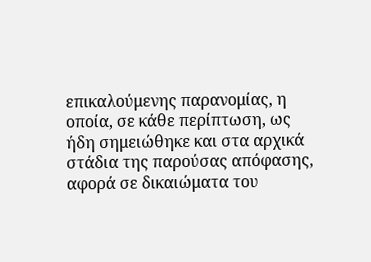επικαλούμενης παρανομίας, η οποία, σε κάθε περίπτωση, ως ήδη σημειώθηκε και στα αρχικά στάδια της παρούσας απόφασης, αφορά σε δικαιώματα του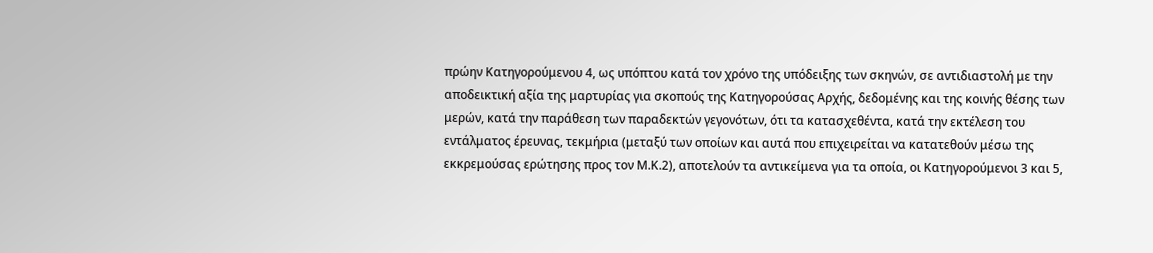πρώην Κατηγορούμενου 4, ως υπόπτου κατά τον χρόνο της υπόδειξης των σκηνών, σε αντιδιαστολή με την αποδεικτική αξία της μαρτυρίας για σκοπούς της Κατηγορούσας Αρχής, δεδομένης και της κοινής θέσης των μερών, κατά την παράθεση των παραδεκτών γεγονότων, ότι τα κατασχεθέντα, κατά την εκτέλεση του εντάλματος έρευνας, τεκμήρια (μεταξύ των οποίων και αυτά που επιχειρείται να κατατεθούν μέσω της εκκρεμούσας ερώτησης προς τον Μ.Κ.2), αποτελούν τα αντικείμενα για τα οποία, οι Κατηγορούμενοι 3 και 5,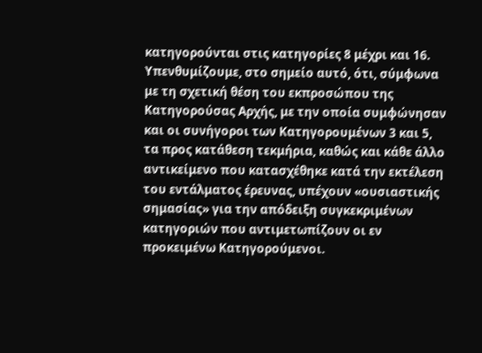κατηγορούνται στις κατηγορίες 8 μέχρι και 16. Υπενθυμίζουμε, στο σημείο αυτό, ότι, σύμφωνα με τη σχετική θέση του εκπροσώπου της Κατηγορούσας Αρχής, με την οποία συμφώνησαν και οι συνήγοροι των Κατηγορουμένων 3 και 5, τα προς κατάθεση τεκμήρια, καθώς και κάθε άλλο αντικείμενο που κατασχέθηκε κατά την εκτέλεση του εντάλματος έρευνας, υπέχουν «ουσιαστικής σημασίας» για την απόδειξη συγκεκριμένων κατηγοριών που αντιμετωπίζουν οι εν προκειμένω Κατηγορούμενοι.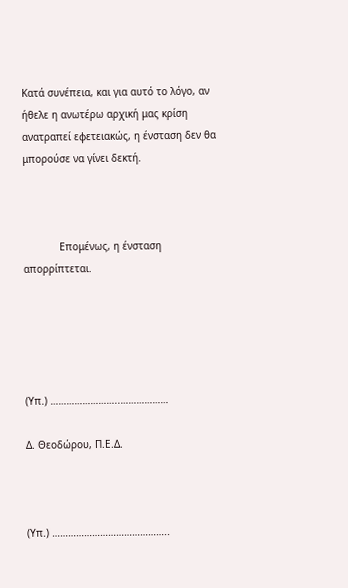Κατά συνέπεια, και για αυτό το λόγο, αν ήθελε η ανωτέρω αρχική μας κρίση ανατραπεί εφετειακώς, η ένσταση δεν θα μπορούσε να γίνει δεκτή.



            Επομένως, η ένσταση απορρίπτεται.





(Υπ.) ……………………..………………

Δ. Θεοδώρου, Π.Ε.Δ.



(Υπ.) ……………………………………..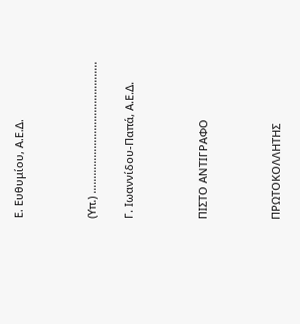Ε. Ευθυμίου, Α.Ε.Δ.



(Υπ.) ……………………………………..

Γ. Ιωαννίδου-Παπά, Α.Ε.Δ.



ΠΙΣΤΟ ΑΝΤΙΓΡΑΦΟ



ΠΡΩΤΟΚΟΛΛΗΤΗΣ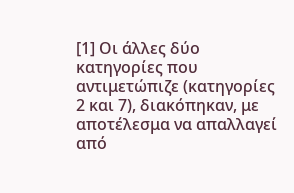[1] Οι άλλες δύο κατηγορίες που αντιμετώπιζε (κατηγορίες 2 και 7), διακόπηκαν, με αποτέλεσμα να απαλλαγεί από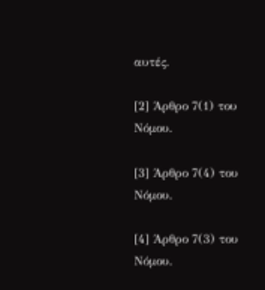αυτές.

[2] Άρθρο 7(1) του Νόμου.

[3] Άρθρο 7(4) του Νόμου.

[4] Άρθρο 7(3) του Νόμου.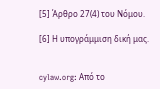[5] Άρθρο 27(4) του Νόμου.

[6] Η υπογράμμιση δική μας.


cylaw.org: Από το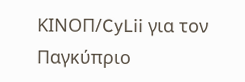ΚΙΝOΠ/CyLii για τον Παγκύπριο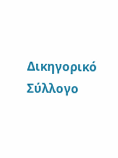Δικηγορικό Σύλλογο